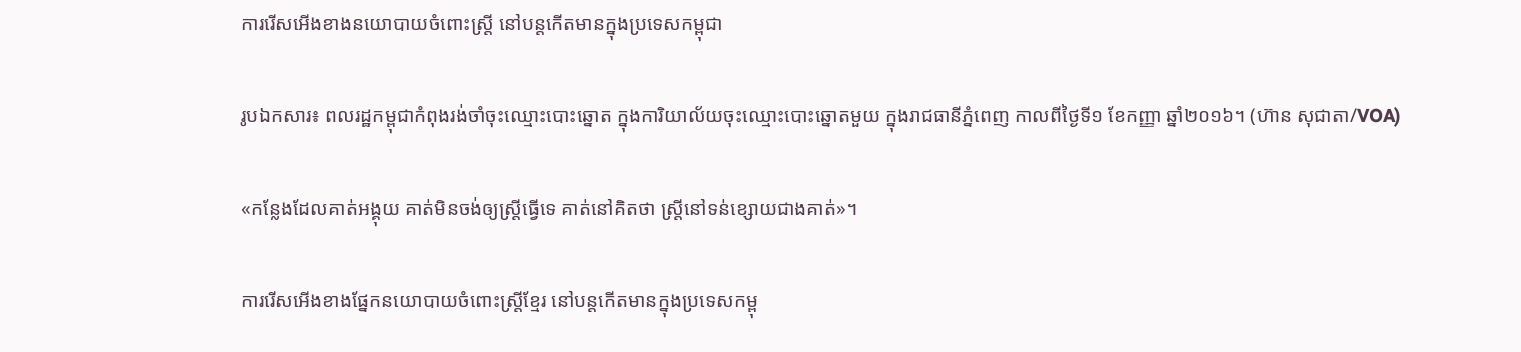ការរើសអើងខាងនយោបាយចំពោះស្ត្រី នៅបន្តកើតមានក្នុងប្រទេសកម្ពុជា

រូបឯកសារ៖ ពលរដ្ឋកម្ពុជាកំពុងរង់ចាំចុះឈ្មោះបោះឆ្នោត ក្នុងការិយាល័យចុះឈ្មោះបោះឆ្នោតមួយ ក្នុងរាជធានីភ្នំពេញ កាលពីថ្ងៃទី១ ខែកញ្ញា ឆ្នាំ២០១៦។ (ហ៊ាន សុជាតា/VOA)

«កន្លែងដែលគាត់អង្គុយ គាត់មិនចង់ឲ្យស្ត្រីធ្វើទេ គាត់នៅគិតថា ស្ត្រីនៅទន់ខ្សោយជាងគាត់»។

ការរើសអើងខាងផ្នែកនយោបាយចំពោះស្ត្រីខ្មែរ នៅបន្តកើតមានក្នុងប្រទេសកម្ពុ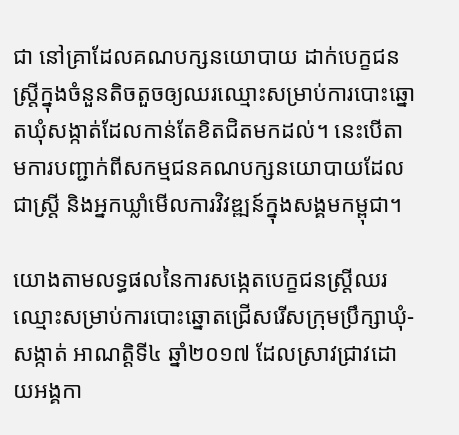ជា នៅគ្រាដែលគណបក្សនយោបាយ ដាក់បេក្ខជនស្ត្រីក្នុងចំនួនតិចតួចឲ្យឈរឈ្មោះសម្រាប់ការបោះឆ្នោតឃុំសង្កាត់ដែលកាន់តែខិតជិតមកដល់។ នេះបើតាមការបញ្ជាក់ពីសកម្មជនគណបក្សនយោបាយដែលជាស្ត្រី និងអ្នកឃ្លាំមើលការវិវឌ្ឍន៍ក្នុងសង្គមកម្ពុជា។

យោងតាមលទ្ធផលនៃការសង្កេតបេក្ខជនស្ត្រីឈរឈ្មោះសម្រាប់ការបោះឆ្នោតជ្រើសរើសក្រុមប្រឹក្សាឃុំ-សង្កាត់ អាណត្តិទី៤ ឆ្នាំ២០១៧ ដែលស្រាវជ្រាវដោយអង្គកា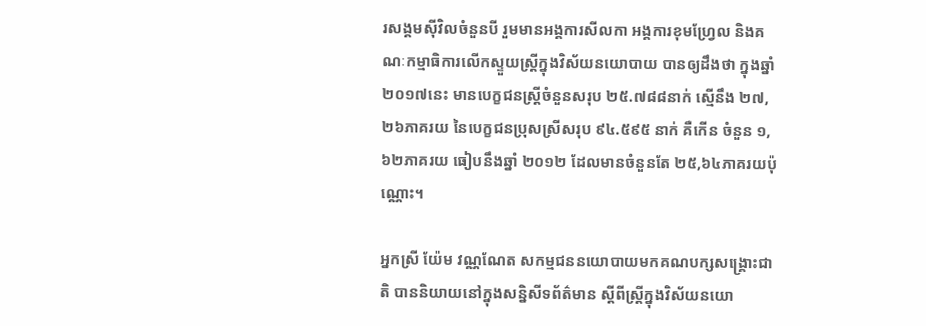រសង្គមស៊ីវិលចំនួនបី រួមមានអង្គការសីលកា អង្គការខុមហ្វ្រែល និងគណៈកម្មាធិការលើកស្ទួយស្ត្រីក្នុងវិស័យនយោបាយ បានឲ្យដឹងថា ក្នុងឆ្នាំ ២០១៧នេះ មានបេក្ខជនស្ត្រីចំនួនសរុប ២៥.៧៨៨នាក់ ស្មើនឹង ២៧,២៦ភាគរយ នៃបេក្ខជនប្រុសស្រីសរុប ៩៤.៥៩៥ នាក់ គឺកើន ចំនួន ១,៦២ភាគរយ ធៀបនឹងឆ្នាំ ២០១២ ដែលមានចំនួនតែ ២៥,៦៤ភាគរយប៉ុណ្ណោះ។

អ្នកស្រី យ៉ែម វណ្ណណែត សកម្មជននយោបាយមកគណបក្សសង្គ្រោះជាតិ បាននិយាយនៅក្នុងសន្និសីទព័ត៌មាន ស្ដីពីស្ត្រីក្នុងវិស័យនយោ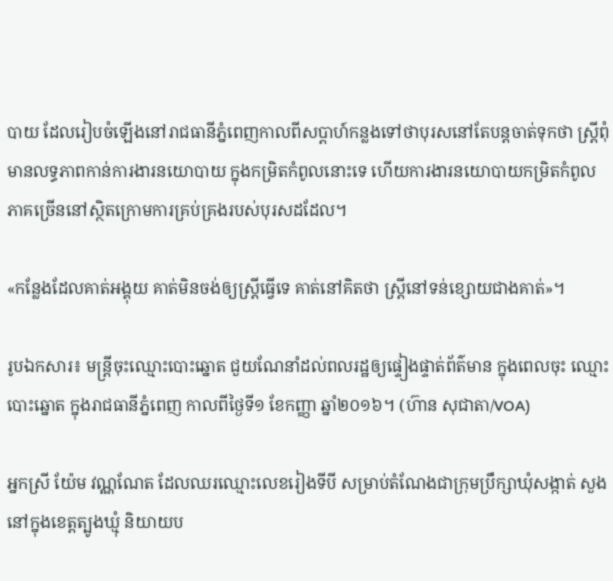បាយ ដែលរៀបចំឡើងនៅរាជធានីភ្នំពេញកាលពីសប្ដាហ៍កន្លងទៅថាបុរសនៅតែបន្តចាត់ទុកថា ស្ត្រីពុំមានលទ្ធភាពកាន់ការងារនយោបាយ ក្នុងកម្រិតកំពូលនោះទេ ហើយការងារនយោបាយកម្រិតកំពូលភាគច្រើននៅស្ថិតក្រោមការគ្រប់គ្រងរបស់បុរសដដែល។

«កន្លែងដែលគាត់អង្គុយ គាត់មិនចង់ឲ្យស្ត្រីធ្វើទេ គាត់នៅគិតថា ស្ត្រីនៅទន់ខ្សោយជាងគាត់»។

រូបឯកសារ៖ មន្ត្រីចុះឈ្មោះបោះឆ្នោត ជួយណែនាំដល់ពលរដ្ឋឲ្យផ្ទៀងផ្ទាត់ព័ត៌មាន ក្នុងពេលចុះ ឈ្មោះបោះឆ្នោត ក្នុងរាជធានីភ្នំពេញ កាលពីថ្ងៃទី១ ខែកញ្ញា ឆ្នាំ២០១៦។ (ហ៊ាន សុជាតា/VOA)

អ្នកស្រី យ៉ែម វណ្ណណែត ដែលឈរឈ្មោះលេខរៀងទីបី សម្រាប់តំណែងជាក្រុមប្រឹក្សាឃុំសង្កាត់ សួង នៅក្នុងខេត្តត្បូងឃ្មុំ និយាយប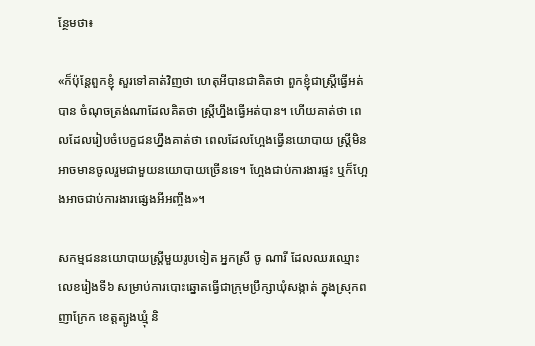ន្ថែមថា៖

«ក៏ប៉ុន្តែពួកខ្ញុំ សួរទៅគាត់វិញថា ហេតុអីបានជាគិតថា ពួកខ្ញុំជាស្ត្រីធ្វើអត់បាន ចំណុចត្រង់ណាដែលគិតថា ស្ត្រីហ្នឹងធ្វើអត់បាន។ ហើយគាត់ថា ពេលដែលរៀបចំបេក្ខជនហ្នឹងគាត់ថា ពេលដែលហ្អែងធ្វើនយោបាយ ស្ត្រីមិនអាចមានចូលរួមជាមួយនយោបាយច្រើនទេ។ ហ្អែងជាប់ការងារផ្ទះ ឬក៏ហ្អែងអាចជាប់ការងារផ្សេងអីអញ្ចឹង»។

សកម្មជននយោបាយស្ត្រីមួយរូបទៀត អ្នកស្រី ចូ ណារី ដែលឈរឈ្មោះលេខរៀងទី៦ សម្រាប់ការបោះឆ្នោតធ្វើជាក្រុមប្រឹក្សាឃុំសង្កាត់ ក្នុងស្រុកពញាក្រែក ខេត្តត្បូងឃ្មុំ និ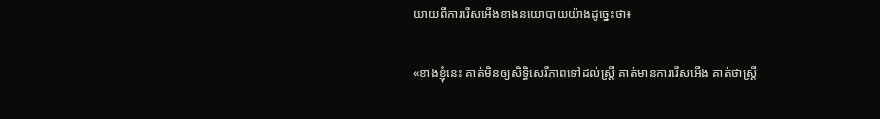យាយពីការរើសអើងខាងនយោបាយយ៉ាងដូច្នេះថា៖

«ខាងខ្ញុំនេះ គាត់មិនឲ្យសិទ្ធិសេរីភាពទៅដល់ស្ត្រី គាត់មានការរើសអើង គាត់ថាស្ត្រី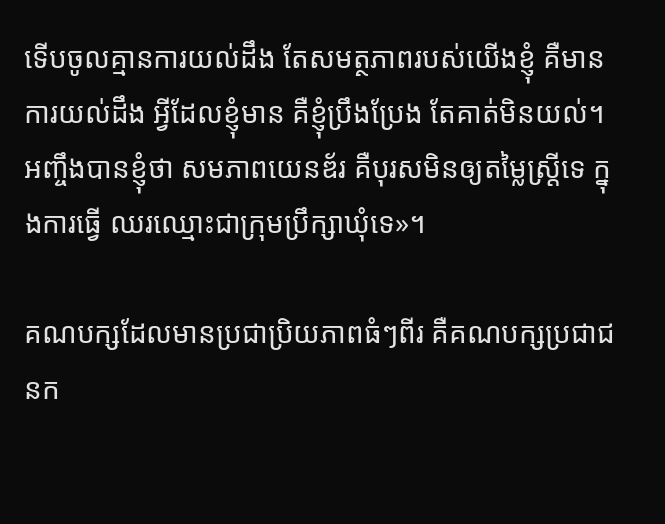ទើបចូលគ្មានការយល់ដឹង តែសមត្ថភាពរបស់យើងខ្ញុំ គឺមានការយល់ដឹង អ្វីដែលខ្ញុំមាន គឺខ្ញុំប្រឹងប្រែង តែគាត់មិនយល់។ អញ្ចឹងបានខ្ញុំថា សមភាពយេនឌ័រ គឺបុរសមិនឲ្យតម្លៃស្ត្រីទេ ក្នុងការធ្វើ ឈរឈ្មោះជាក្រុមប្រឹក្សាឃុំទេ»។

គណបក្សដែលមានប្រជាប្រិយភាពធំៗពីរ គឺគណបក្សប្រជាជនក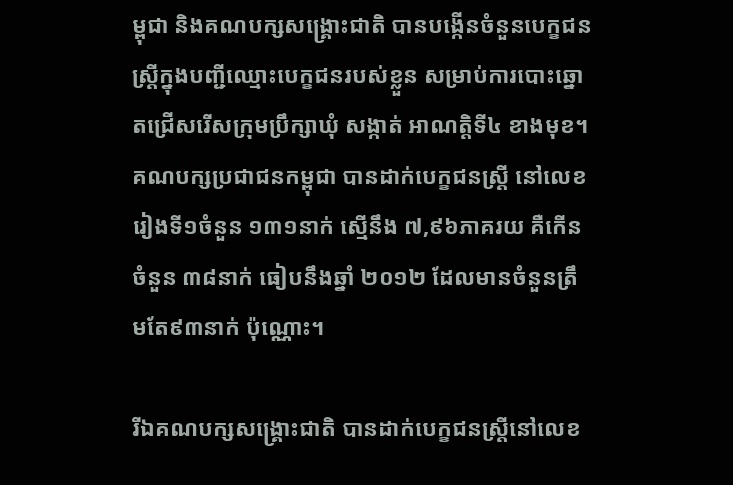ម្ពុជា និងគណបក្សសង្គ្រោះជាតិ បានបង្កើនចំនួនបេក្ខជនស្ត្រីក្នុងបញ្ជីឈ្មោះបេក្ខជនរបស់ខ្លួន សម្រាប់ការបោះឆ្នោតជ្រើសរើសក្រុមប្រឹក្សាឃុំ សង្កាត់ អាណត្តិទី៤ ខាងមុខ។ គណបក្សប្រជាជនកម្ពុជា បានដាក់បេក្ខជនស្ត្រី នៅលេខរៀងទី១ចំនួន ១៣១នាក់ ស្មើនឹង ៧,៩៦ភាគរយ គឺកើនចំនួន ៣៨នាក់ ធៀបនឹងឆ្នាំ ២០១២ ដែលមានចំនួនត្រឹមតែ៩៣នាក់ ប៉ុណ្ណោះ។

រីឯគណបក្សសង្គ្រោះជាតិ បានដាក់បេក្ខជនស្ត្រីនៅលេខ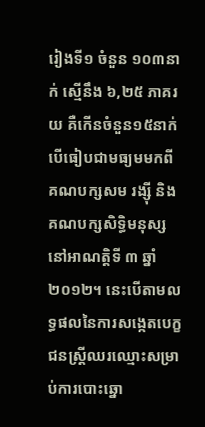រៀងទី១ ចំនួន ១០៣នាក់ ស្មើនឹង ៦,២៥ ភាគរយ គឺកើនចំនួន១៥នាក់ បើធៀបជាមធ្យមមកពីគណបក្សសម រង្ស៊ី និងគណបក្សសិទ្ធិមនុស្ស នៅអាណត្តិទី ៣ ឆ្នាំ២០១២។ នេះបើតាមលទ្ធផលនៃការសង្កេតបេក្ខជនស្ត្រីឈរឈ្មោះសម្រាប់ការបោះឆ្នោ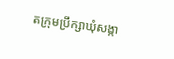តក្រុមប្រឹក្សាឃុំសង្កា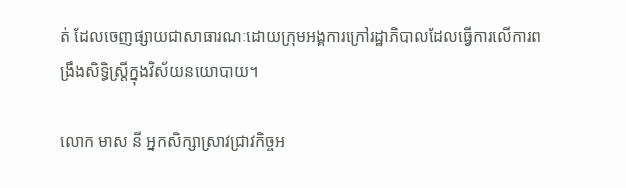ត់ ដែលចេញផ្សាយជាសាធារណៈដោយក្រុមអង្គការក្រៅរដ្ឋាភិបាលដែលធ្វើការលើការពង្រឹងសិទ្ធិស្ត្រីក្នុងវិស័យនយោបាយ។

លោក មាស នី អ្នកសិក្សាស្រាវជ្រាវកិច្ចអ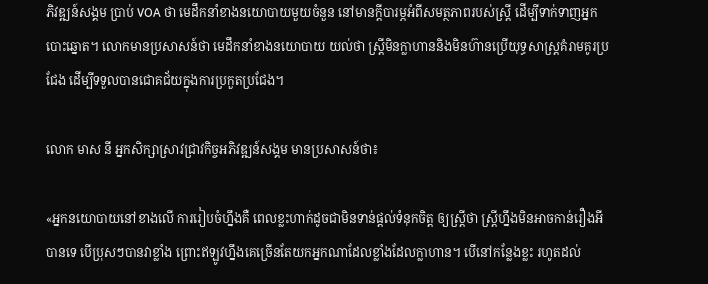ភិវឌ្ឍន៍សង្គម ប្រាប់ VOA ថា មេដឹកនាំខាងនយោបាយមួយចំនួន នៅមានក្ដីបារម្ភអំពីសមត្ថភាពរបស់ស្ត្រី ដើម្បីទាក់ទាញអ្នកបោះឆ្នោត។ លោកមានប្រសាសន៍ថា មេដឹកនាំខាងនយោបាយ យល់ថា ស្ត្រីមិនក្លាហាននិងមិនហ៊ានប្រើយុទ្ធសាស្ត្រគំរាមគូរប្រជែង ដើម្បីទទួលបានជោគជ័យក្នុងការប្រកួតប្រជែង។

លោក មាស នី អ្នកសិក្សាស្រាវជ្រាវកិច្ចអភិវឌ្ឍន៍សង្គម មានប្រសាសន៍ថា៖

«អ្នកនយោបាយនៅខាងលើ ការរៀបចំហ្នឹងគឺ ពេលខ្លះហាក់ដូចជាមិនទាន់ផ្ដល់ទំនុកចិត្ត ឲ្យស្ត្រីថា ស្ត្រីហ្នឹងមិនអាចកាន់រឿងអីបានទេ បើប្រុសៗបានវាខ្លាំង ព្រោះឥឡូវហ្នឹងគេច្រើនតែយកអ្នកណាដែលខ្លាំងដែលក្លាហាន។ បើនៅកន្លែងខ្លះ រហូតដល់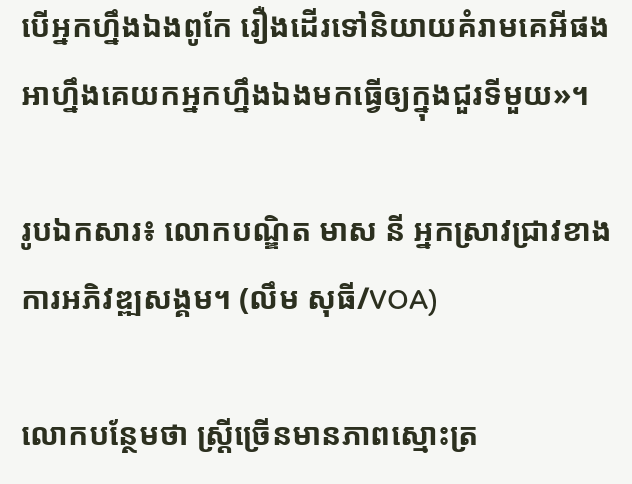បើអ្នកហ្នឹងឯងពូកែ រឿងដើរទៅនិយាយគំរាមគេអីផង អាហ្នឹងគេយកអ្នកហ្នឹងឯងមកធ្វើឲ្យក្នុងជួរទីមួយ»។

រូបឯកសារ៖ លោកបណ្ឌិត មាស នី អ្នកស្រាវជ្រាវខាងការអភិវឌ្ឍសង្គម។ (លឹម សុធី/VOA)

លោកបន្ថែមថា ស្ត្រីច្រើនមានភាពស្មោះត្រ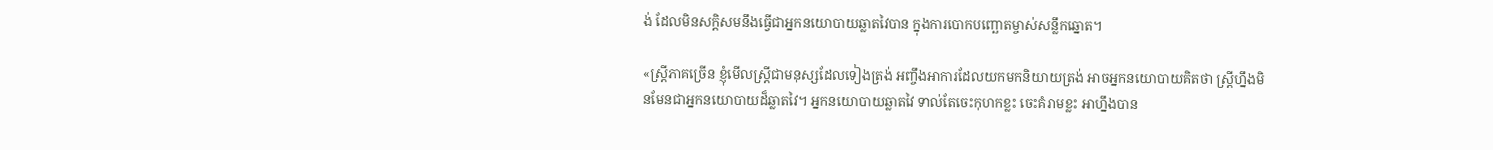ង់ ដែលមិនសក្ដិសមនឹងធ្វើជាអ្នកនយោបាយឆ្លាតវៃបាន ក្នុងការបោកបញ្ឆោតម្ចាស់សន្លឹកឆ្នោត។

«ស្ត្រីភាគច្រើន ខ្ញុំមើលស្ត្រីជាមនុស្សដែលទៀងត្រង់ អញ្ចឹងអាការដែលយកមកនិយាយត្រង់ អាចអ្នកនយោបាយគិតថា ស្ត្រីហ្នឹងមិនមែនជាអ្នកនយោបាយដ៏ឆ្លាតវៃ។ អ្នកនយោបាយឆ្លាតវៃ ទាល់តែចេះកុហកខ្លះ ចេះគំរាមខ្លះ អាហ្នឹងបាន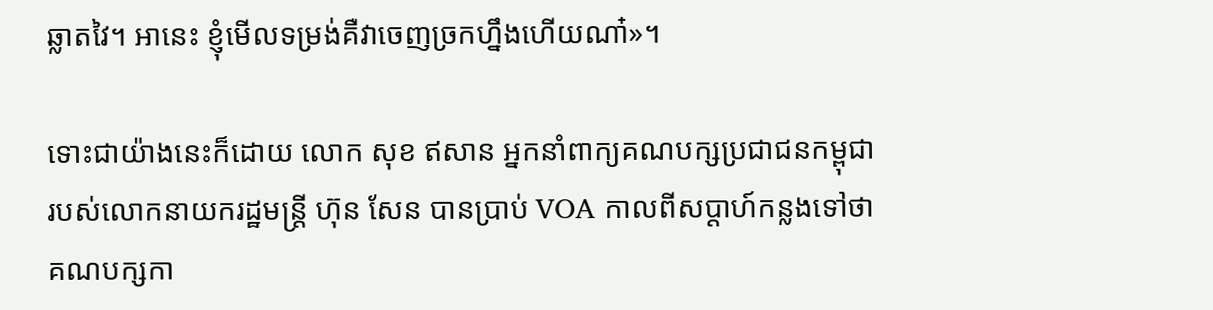ឆ្លាតវៃ។ អានេះ ខ្ញុំមើលទម្រង់គឺវាចេញច្រកហ្នឹងហើយណា៎»។

ទោះជាយ៉ាងនេះក៏ដោយ លោក សុខ ឥសាន អ្នកនាំពាក្យគណបក្សប្រជាជនកម្ពុជារបស់លោកនាយករដ្ឋមន្ត្រី ហ៊ុន សែន បានប្រាប់ VOA កាលពីសប្ដាហ៍កន្លងទៅថា គណបក្សកា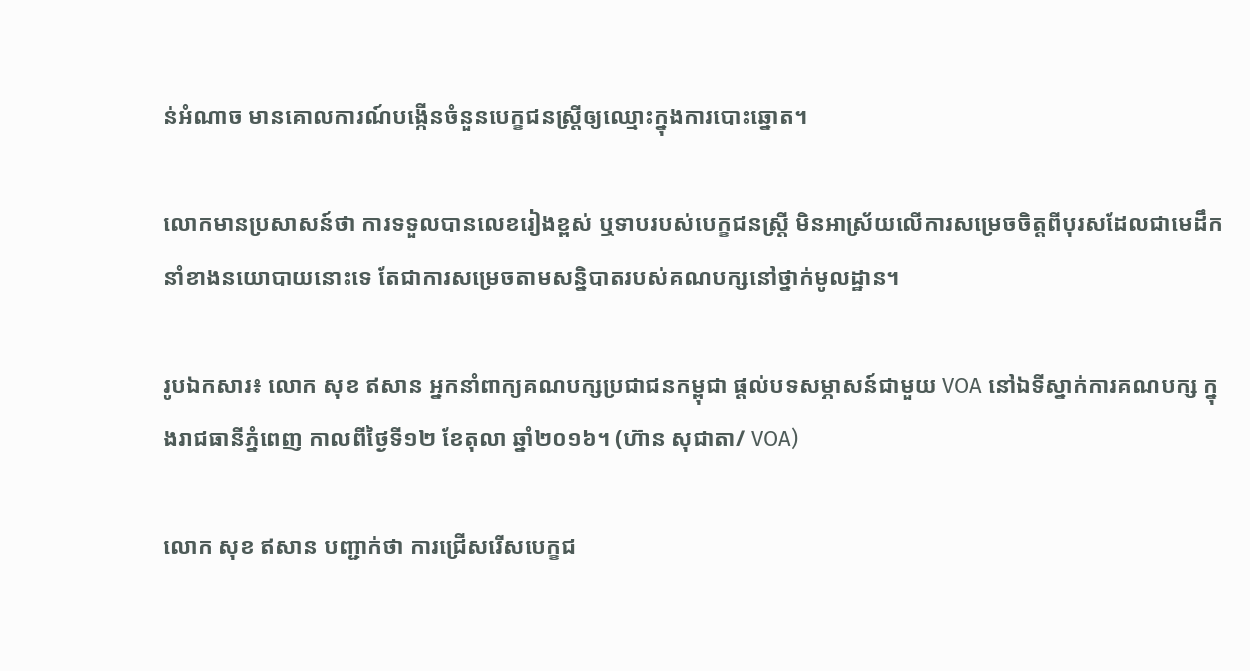ន់អំណាច មានគោលការណ៍បង្កើនចំនួនបេក្ខជនស្ត្រីឲ្យឈ្មោះក្នុងការបោះឆ្នោត។

លោកមានប្រសាសន៍ថា ការទទួលបានលេខរៀងខ្ពស់ ឬទាបរបស់បេក្ខជនស្ត្រី មិនអាស្រ័យលើការសម្រេចចិត្តពីបុរសដែលជាមេដឹកនាំខាងនយោបាយនោះទេ តែជាការសម្រេចតាមសន្និបាតរបស់គណបក្សនៅថ្នាក់មូលដ្ឋាន។

រូបឯកសារ៖ លោក សុខ ឥសាន អ្នកនាំពាក្យគណបក្សប្រជាជនកម្ពុជា ផ្តល់បទសម្ភាសន៍ជាមួយ VOA នៅឯទីស្នាក់ការគណបក្ស ក្នុងរាជធានីភ្នំពេញ កាលពីថ្ងៃទី១២ ខែតុលា ឆ្នាំ២០១៦។ (ហ៊ាន សុជាតា/ VOA)

លោក សុខ ឥសាន បញ្ជាក់ថា ការជ្រើសរើសបេក្ខជ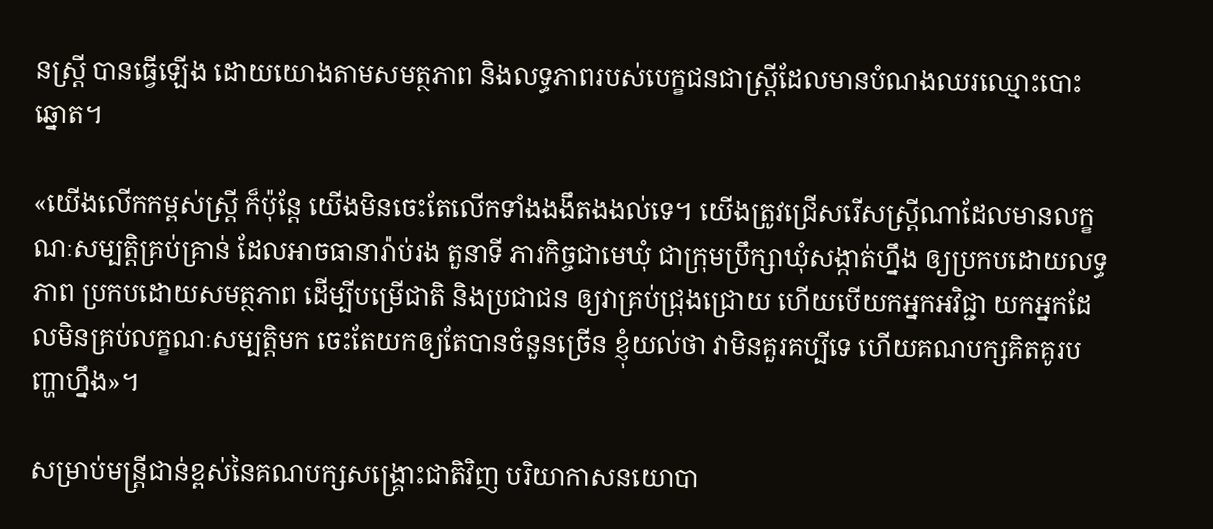នស្ត្រី បានធ្វើឡើង ដោយយោងតាមសមត្ថភាព និងលទ្ធភាពរបស់បេក្ខជនជាស្ត្រីដែលមានបំណងឈរឈ្មោះបោះឆ្នោត។

«យើងលើកកម្ពស់ស្ត្រី ក៏ប៉ុន្តែ យើងមិនចេះតែលើកទាំងងងឹតងងល់ទេ។ យើងត្រូវជ្រើសរើសស្ត្រីណាដែលមានលក្ខណៈសម្បត្តិគ្រប់គ្រាន់ ដែលអាចធានារ៉ាប់រង តួនាទី ភារកិច្ចជាមេឃុំ ជាក្រុមប្រឹក្សាឃុំសង្កាត់ហ្នឹង ឲ្យប្រកបដោយលទ្ធភាព ប្រកបដោយសមត្ថភាព ដើម្បីបម្រើជាតិ និងប្រជាជន ឲ្យវាគ្រប់ជ្រុងជ្រោយ ហើយបើយកអ្នកអវិជ្ជា យកអ្នកដែលមិនគ្រប់លក្ខណៈសម្បត្តិមក ចេះតែយកឲ្យតែបានចំនួនច្រើន ខ្ញុំយល់ថា វាមិនគួរគប្បីទេ ហើយគណបក្សគិតគូរបញ្ហាហ្នឹង»។

សម្រាប់មន្ត្រីជាន់ខ្ពស់នៃគណបក្សសង្គ្រោះជាតិវិញ បរិយាកាសនយោបា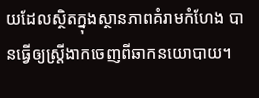យដែលស្ថិតក្នុងស្ថានភាពគំរាមកំហែង បានធ្វើឲ្យស្ត្រីងាកចេញពីឆាកនយោបាយ។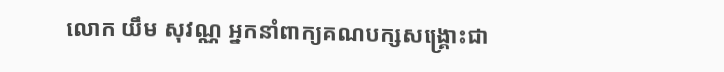លោក យឹម សុវណ្ណ អ្នកនាំពាក្យគណបក្សសង្គ្រោះជា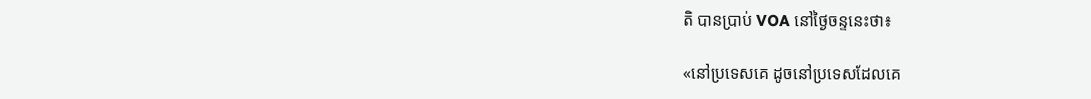តិ បានប្រាប់ VOA នៅថ្ងៃចន្ទនេះថា៖

«នៅប្រទេសគេ ដូចនៅប្រទេសដែលគេ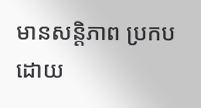មានសន្តិភាព ប្រកបដោយ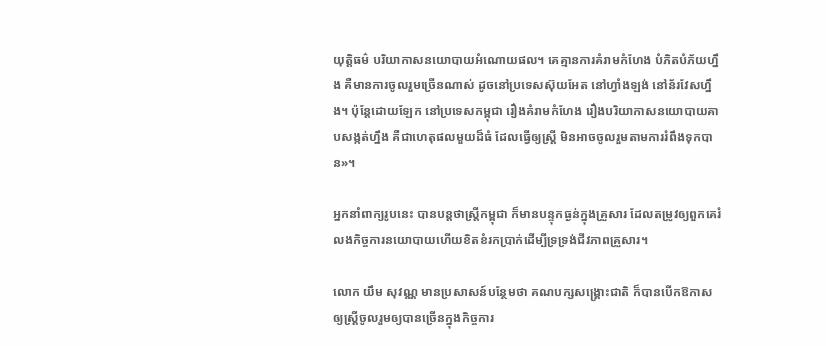យុត្តិធម៌ បរិយាកាសនយោបាយអំណោយផល។ គេគ្មានការគំរាមកំហែង បំភិតបំភ័យហ្នឹង គឺមានការចូលរួមច្រើនណាស់ ដូចនៅប្រទេសស៊ុយអែត នៅហ្វាំងឡង់ នៅន័រវែសហ្នឹង។ ប៉ុន្តែដោយឡែក នៅប្រទេសកម្ពុជា រឿងគំរាមកំហែង រឿងបរិយាកាសនយោបាយគាបសង្កត់ហ្នឹង គឺជាហេតុផលមួយដ៏ធំ ដែលធ្វើឲ្យស្ត្រី មិនអាចចូលរួមតាមការរំពឹងទុកបាន»។

អ្នកនាំពាក្យរូបនេះ បានបន្តថាស្ត្រីកម្ពុជា ក៏មានបន្ទុកធ្ងន់ក្នុងគ្រួសារ ដែលតម្រូវឲ្យពួកគេរំលងកិច្ចការនយោបាយហើយខិតខំរកប្រាក់ដើម្បីទ្រទ្រង់ជីវភាពគ្រួសារ។

លោក យឹម សុវណ្ណ មានប្រសាសន៍បន្ថែមថា គណបក្សសង្គ្រោះជាតិ ក៏បានបើកឱកាសឲ្យស្ត្រីចូលរួមឲ្យបានច្រើនក្នុងកិច្ចការ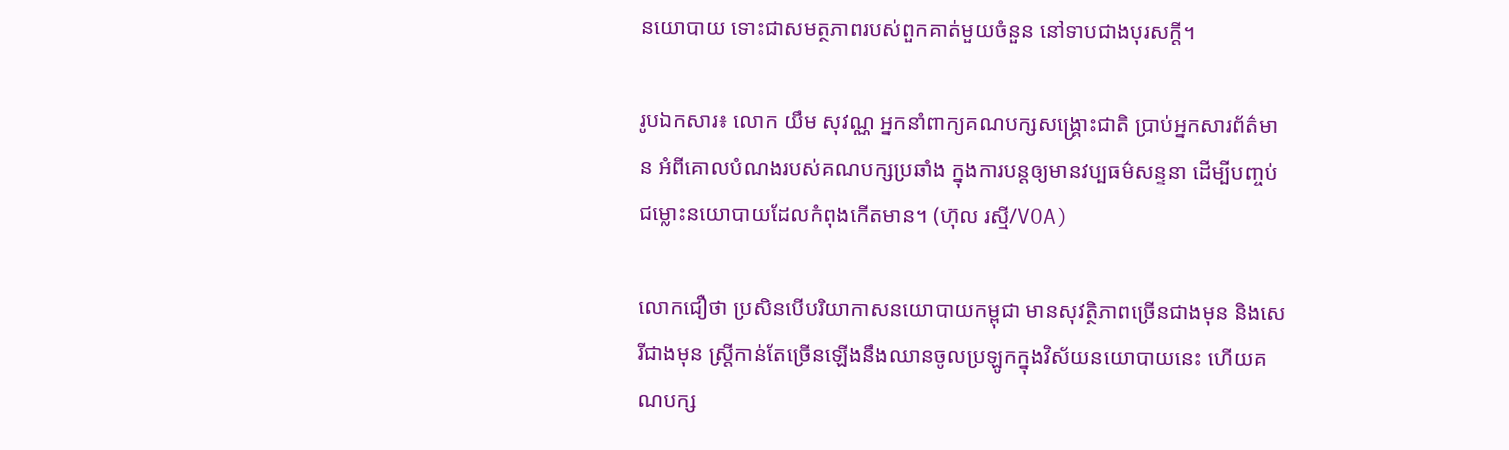នយោបាយ ទោះជាសមត្ថភាពរបស់ពួកគាត់មួយចំនួន នៅទាបជាងបុរសក្ដី។

រូបឯកសារ៖ លោក យឹម សុវណ្ណ អ្នកនាំពាក្យគណបក្សសង្គ្រោះជាតិ ប្រាប់អ្នកសារព័ត៌មាន អំពីគោលបំណងរបស់គណបក្សប្រឆាំង ក្នុងការបន្តឲ្យមានវប្បធម៌សន្ទនា ដើម្បីបញ្ចប់ជម្លោះនយោបាយដែលកំពុងកើតមាន។ (ហ៊ុល រស្មី/VOA)

លោកជឿថា ប្រសិនបើបរិយាកាសនយោបាយកម្ពុជា មានសុវត្ថិភាពច្រើនជាងមុន និងសេរីជាងមុន ស្ត្រីកាន់តែច្រើនឡើងនឹងឈានចូលប្រឡូកក្នុងវិស័យនយោបាយនេះ ហើយគណបក្ស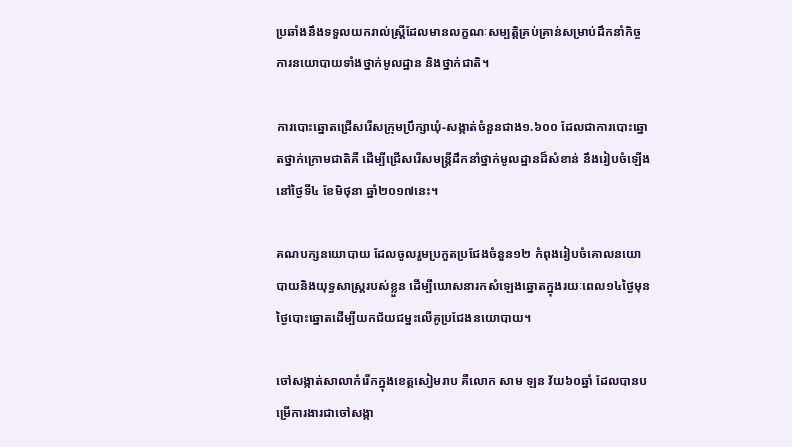ប្រឆាំងនឹងទទួលយករាល់ស្ត្រីដែលមានលក្ខណៈសម្បត្តិគ្រប់គ្រាន់សម្រាប់ដឹកនាំកិច្ចការនយោបាយទាំងថ្នាក់មូលដ្ឋាន និងថ្នាក់ជាតិ។

ការបោះឆ្នោតជ្រើសរើសក្រុមប្រឹក្សាឃុំ-សង្កាត់ចំនួនជាង១.៦០០ ដែលជាការបោះឆ្នោតថ្នាក់ក្រោមជាតិគឺ ដើម្បីជ្រើសរើសមន្ត្រីដឹកនាំថ្នាក់មូលដ្ឋានដ៏សំខាន់ នឹងរៀបចំឡើងនៅថ្ងៃទី៤ ខែមិថុនា ឆ្នាំ២០១៧នេះ។

គណបក្សនយោបាយ ដែលចូលរួមប្រកួតប្រជែងចំនួន១២ កំពុងរៀបចំគោលនយោបាយនិងយុទ្ធសាស្ត្ររបស់ខ្លួន ដើម្បីឃោសនារកសំឡេងឆ្នោតក្នុងរយៈពេល១៤ថ្ងៃមុនថ្ងៃបោះឆ្នោតដើម្បីយកជ័យជម្នះលើគូប្រជែងនយោបាយ។

ចៅសង្កាត់សាលាកំរើកក្នុងខេត្តសៀមរាប គឺលោក សាម ឡន វ័យ៦០ឆ្នាំ ដែលបានបម្រើការងារជាចៅសង្កា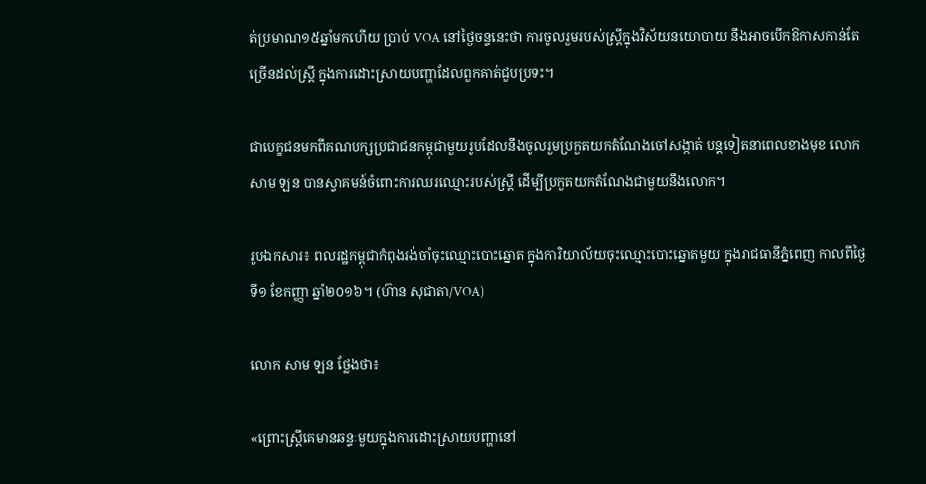ត់ប្រមាណ១៥ឆ្នាំមកហើយ ប្រាប់ VOA នៅថ្ងៃចន្ទនេះថា ការចូលរួមរបស់ស្ត្រីក្នុងវិស័យនយោបាយ នឹងអាចបើកឱកាសកាន់តែច្រើនដល់ស្ត្រី ក្នុងការដោះស្រាយបញ្ហាដែលពួកគាត់ជួបប្រទះ។

ជាបេក្ខជនមកពីគណបក្សប្រជាជនកម្ពុជាមួយរូបដែលនឹងចូលរួមប្រកួតយកតំណែងចៅសង្កាត់ បន្តទៀតនាពេលខាងមុខ លោក សាម ឡន បានស្វាគមន៍ចំពោះការឈរឈ្មោះរបស់ស្ត្រី ដើម្បីប្រកួតយកតំណែងជាមួយនឹងលោក។

រូបឯកសារ៖ ពលរដ្ឋកម្ពុជាកំពុងរង់ចាំចុះឈ្មោះបោះឆ្នោត ក្នុងការិយាល័យចុះឈ្មោះបោះឆ្នោតមួយ ក្នុងរាជធានីភ្នំពេញ កាលពីថ្ងៃទី១ ខែកញ្ញា ឆ្នាំ២០១៦។ (ហ៊ាន សុជាតា/VOA)

លោក សាម ឡន ថ្លែងថា៖

«ព្រោះស្ត្រីគេមានឆន្ទៈមួយក្នុងការដោះស្រាយបញ្ហានៅ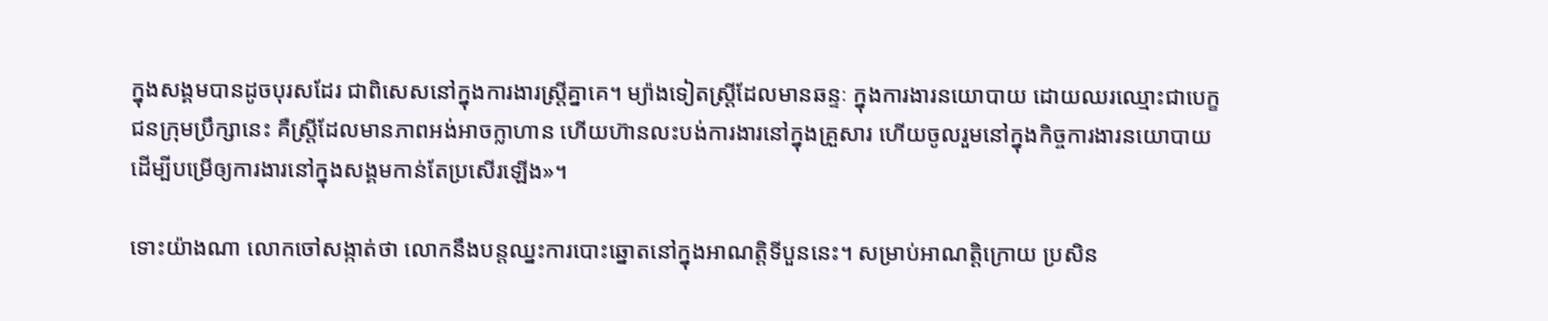ក្នុងសង្គមបានដូចបុរសដែរ ជាពិសេសនៅក្នុងការងារស្ត្រីគ្នាគេ។ ម្យ៉ាងទៀតស្ត្រីដែលមានឆន្ទៈ ក្នុងការងារនយោបាយ ដោយឈរឈ្មោះជាបេក្ខជនក្រុមប្រឹក្សានេះ គឺស្ត្រីដែលមានភាពអង់អាចក្លាហាន ហើយហ៊ានលះបង់ការងារនៅក្នុងគ្រួសារ ហើយចូលរួមនៅក្នុងកិច្ចការងារនយោបាយ ដើម្បីបម្រើឲ្យការងារនៅក្នុងសង្គមកាន់តែប្រសើរឡើង»។

ទោះយ៉ាងណា លោកចៅសង្កាត់ថា លោកនឹងបន្តឈ្នះការបោះឆ្នោតនៅក្នុងអាណត្តិទីបួននេះ។ សម្រាប់អាណត្តិក្រោយ ប្រសិន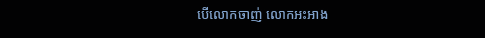បើលោកចាញ់ លោកអះអាង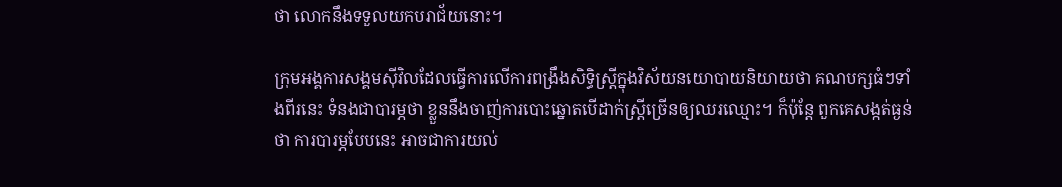ថា លោកនឹងទទួលយកបរាជ័យនោះ។

ក្រុមអង្គការសង្គមស៊ីវិលដែលធ្វើការលើការពង្រឹងសិទ្ធិស្ត្រីក្នុងវិស័យនយោបាយនិយាយថា គណបក្សធំៗទាំងពីរនេះ ទំនងជាបារម្ភថា ខ្លួននឹងចាញ់ការបោះឆ្នោតបើដាក់ស្ត្រីច្រើនឲ្យឈរឈ្មោះ។ ក៏ប៉ុន្តែ ពួកគេសង្កត់ធ្ងន់ថា ការបារម្ភបែបនេះ អាចជាការយល់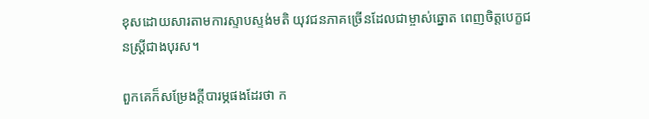ខុសដោយសារតាមការស្ទាបស្ទង់មតិ យុវជនភាគច្រើនដែលជាម្ចាស់ឆ្នោត ពេញចិត្តបេក្ខជនស្ត្រីជាងបុរស។

ពួកគេក៏សម្រែងក្ដីបារម្ភផងដែរថា ក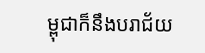ម្ពុជាក៏នឹងបរាជ័យ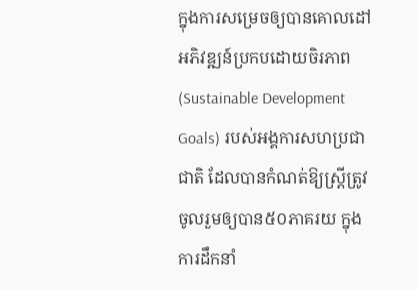ក្នុងការសម្រេចឲ្យបានគោលដៅអភិវឌ្ឍន៍ប្រកបដោយចិរភាព (Sustainable Development Goals) របស់អង្គការសហប្រជាជាតិ ដែលបានកំណត់ឱ្យស្ត្រីត្រូវចូលរួមឲ្យបាន៥០ភាគរយ ក្នុងការដឹកនាំ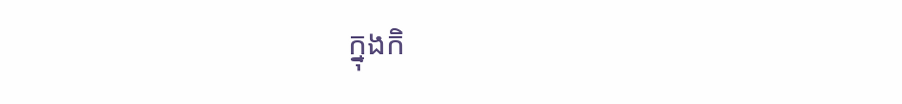ក្នុងកិ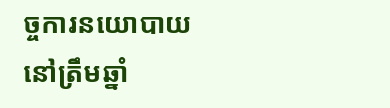ច្ចការនយោបាយ នៅត្រឹមឆ្នាំ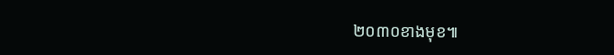២០៣០ខាងមុខ៕